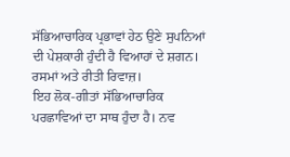ਸੱਭਿਆਚਾਰਿਕ ਪ੍ਰਭਾਵਾਂ ਹੇਠ ਉਣੇ ਸੁਪਨਿਆਂ ਦੀ ਪੇਸ਼ਕਾਰੀ ਹੁੰਦੀ ਹੈ ਵਿਆਹਾਂ ਦੇ ਸ਼ਗਨ। ਰਸਮਾਂ ਅਤੇ ਰੀਤੀ ਰਿਵਾਜ਼।
ਇਹ ਲੋਕ-ਗੀਤਾਂ ਸੱਭਿਆਚਾਰਿਕ ਪਰਛਾਵਿਆਂ ਦਾ ਸਾਥ ਹੁੰਦਾ ਹੈ। ਨਵ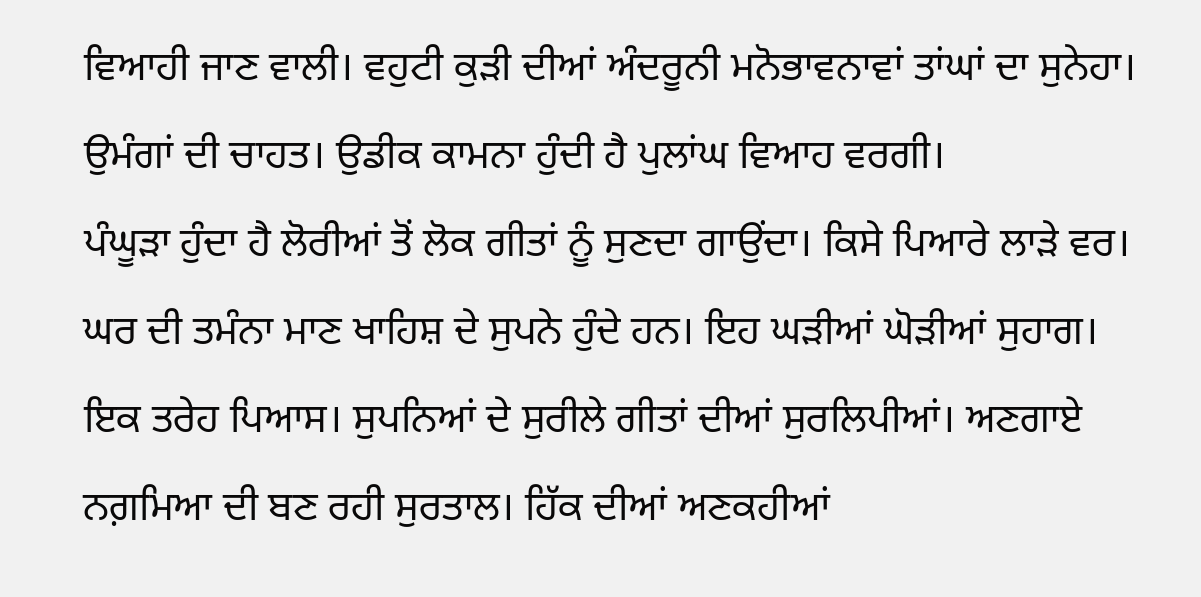ਵਿਆਹੀ ਜਾਣ ਵਾਲੀ। ਵਹੁਟੀ ਕੁੜੀ ਦੀਆਂ ਅੰਦਰੂਨੀ ਮਨੋਭਾਵਨਾਵਾਂ ਤਾਂਘਾਂ ਦਾ ਸੁਨੇਹਾ। ਉਮੰਗਾਂ ਦੀ ਚਾਹਤ। ਉਡੀਕ ਕਾਮਨਾ ਹੁੰਦੀ ਹੈ ਪੁਲਾਂਘ ਵਿਆਹ ਵਰਗੀ।
ਪੰਘੂੜਾ ਹੁੰਦਾ ਹੈ ਲੋਰੀਆਂ ਤੋਂ ਲੋਕ ਗੀਤਾਂ ਨੂੰ ਸੁਣਦਾ ਗਾਉਂਦਾ। ਕਿਸੇ ਪਿਆਰੇ ਲਾੜੇ ਵਰ। ਘਰ ਦੀ ਤਮੰਨਾ ਮਾਣ ਖਾਹਿਸ਼ ਦੇ ਸੁਪਨੇ ਹੁੰਦੇ ਹਨ। ਇਹ ਘੜੀਆਂ ਘੋੜੀਆਂ ਸੁਹਾਗ।
ਇਕ ਤਰੇਹ ਪਿਆਸ। ਸੁਪਨਿਆਂ ਦੇ ਸੁਰੀਲੇ ਗੀਤਾਂ ਦੀਆਂ ਸੁਰਲਿਪੀਆਂ। ਅਣਗਾਏ ਨਗ਼ਮਿਆ ਦੀ ਬਣ ਰਹੀ ਸੁਰਤਾਲ। ਹਿੱਕ ਦੀਆਂ ਅਣਕਹੀਆਂ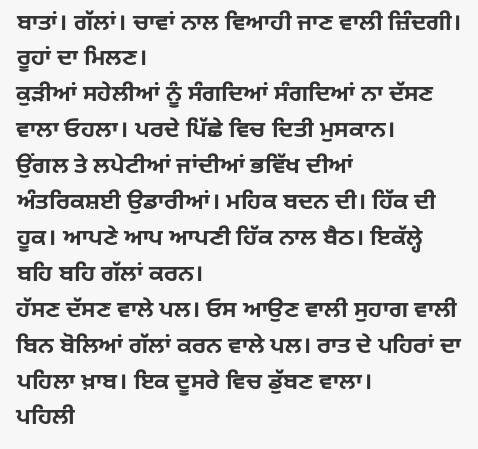ਬਾਤਾਂ। ਗੱਲਾਂ। ਚਾਵਾਂ ਨਾਲ ਵਿਆਹੀ ਜਾਣ ਵਾਲੀ ਜ਼ਿੰਦਗੀ। ਰੂਹਾਂ ਦਾ ਮਿਲਣ।
ਕੁੜੀਆਂ ਸਹੇਲੀਆਂ ਨੂੰ ਸੰਗਦਿਆਂ ਸੰਗਦਿਆਂ ਨਾ ਦੱਸਣ ਵਾਲਾ ਓਹਲਾ। ਪਰਦੇ ਪਿੱਛੇ ਵਿਚ ਦਿਤੀ ਮੁਸਕਾਨ।
ਉਂਗਲ ਤੇ ਲਪੇਟੀਆਂ ਜਾਂਦੀਆਂ ਭਵਿੱਖ ਦੀਆਂ ਅੰਤਰਿਕਸ਼ਈ ਉਡਾਰੀਆਂ। ਮਹਿਕ ਬਦਨ ਦੀ। ਹਿੱਕ ਦੀ ਹੂਕ। ਆਪਣੇ ਆਪ ਆਪਣੀ ਹਿੱਕ ਨਾਲ ਬੈਠ। ਇਕੱਲ੍ਹੇ ਬਹਿ ਬਹਿ ਗੱਲਾਂ ਕਰਨ।
ਹੱਸਣ ਦੱਸਣ ਵਾਲੇ ਪਲ। ਓਸ ਆਉਣ ਵਾਲੀ ਸੁਹਾਗ ਵਾਲੀ ਬਿਨ ਬੋਲਿਆਂ ਗੱਲਾਂ ਕਰਨ ਵਾਲੇ ਪਲ। ਰਾਤ ਦੇ ਪਹਿਰਾਂ ਦਾ ਪਹਿਲਾ ਖ਼ਾਬ। ਇਕ ਦੂਸਰੇ ਵਿਚ ਡੁੱਬਣ ਵਾਲਾ।
ਪਹਿਲੀ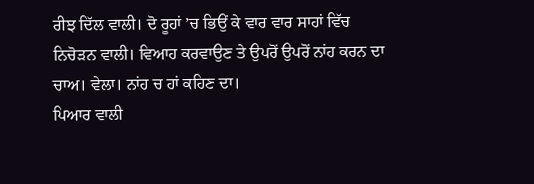ਰੀਝ ਦਿੱਲ ਵਾਲੀ। ਦੋ ਰੂਹਾਂ ’ਚ ਭਿਉਂ ਕੇ ਵਾਰ ਵਾਰ ਸਾਹਾਂ ਵਿੱਚ ਨਿਚੋੜਨ ਵਾਲੀ। ਵਿਆਹ ਕਰਵਾਉਣ ਤੇ ਉਪਰੋਂ ਉਪਰੋਂ ਨਾਂਹ ਕਰਨ ਦਾ ਚਾਅ। ਵੇਲਾ। ਨਾਂਹ ਚ ਹਾਂ ਕਹਿਣ ਦਾ।
ਪਿਆਰ ਵਾਲੀ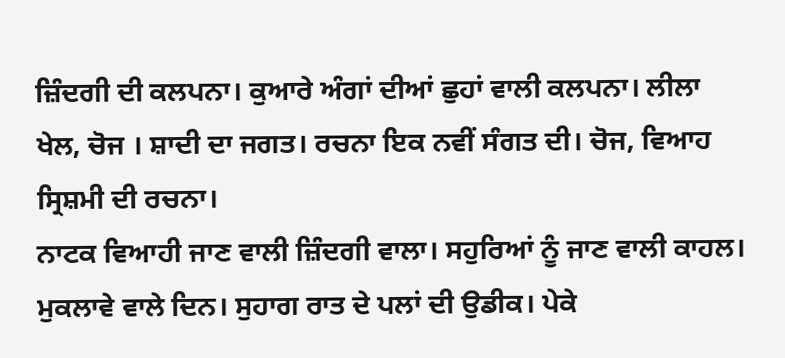ਜ਼ਿੰਦਗੀ ਦੀ ਕਲਪਨਾ। ਕੁਆਰੇ ਅੰਗਾਂ ਦੀਆਂ ਛੁਹਾਂ ਵਾਲੀ ਕਲਪਨਾ। ਲੀਲਾ ਖੇਲ, ਚੋਜ । ਸ਼ਾਦੀ ਦਾ ਜਗਤ। ਰਚਨਾ ਇਕ ਨਵੀਂ ਸੰਗਤ ਦੀ। ਚੋਜ, ਵਿਆਹ ਸ੍ਰਿਸ਼ਮੀ ਦੀ ਰਚਨਾ।
ਨਾਟਕ ਵਿਆਹੀ ਜਾਣ ਵਾਲੀ ਜ਼ਿੰਦਗੀ ਵਾਲਾ। ਸਹੁਰਿਆਂ ਨੂੰ ਜਾਣ ਵਾਲੀ ਕਾਹਲ। ਮੁਕਲਾਵੇ ਵਾਲੇ ਦਿਨ। ਸੁਹਾਗ ਰਾਤ ਦੇ ਪਲਾਂ ਦੀ ਉਡੀਕ। ਪੇਕੇ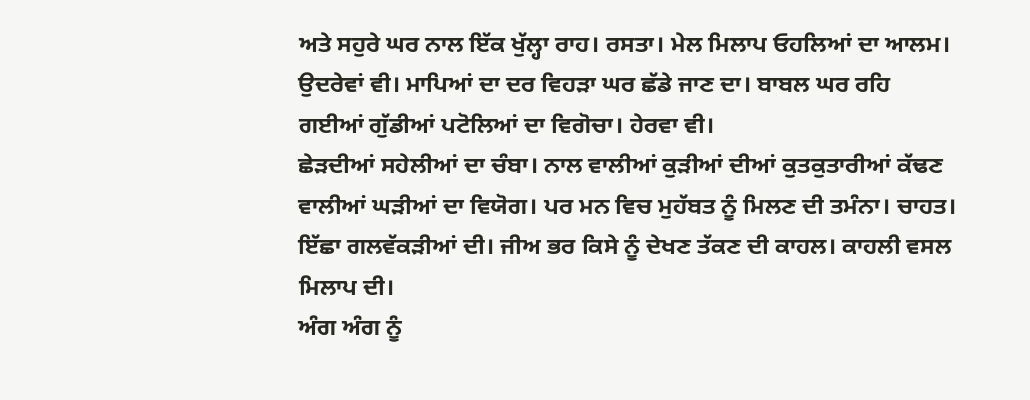ਅਤੇ ਸਹੁਰੇ ਘਰ ਨਾਲ ਇੱਕ ਖੁੱਲ੍ਹਾ ਰਾਹ। ਰਸਤਾ। ਮੇਲ ਮਿਲਾਪ ਓਹਲਿਆਂ ਦਾ ਆਲਮ। ਉਦਰੇਵਾਂ ਵੀ। ਮਾਪਿਆਂ ਦਾ ਦਰ ਵਿਹੜਾ ਘਰ ਛੱਡੇ ਜਾਣ ਦਾ। ਬਾਬਲ ਘਰ ਰਹਿ ਗਈਆਂ ਗੁੱਡੀਆਂ ਪਟੋਲਿਆਂ ਦਾ ਵਿਗੋਚਾ। ਹੇਰਵਾ ਵੀ।
ਛੇੜਦੀਆਂ ਸਹੇਲੀਆਂ ਦਾ ਚੰਬਾ। ਨਾਲ ਵਾਲੀਆਂ ਕੁੜੀਆਂ ਦੀਆਂ ਕੁਤਕੁਤਾਰੀਆਂ ਕੱਢਣ ਵਾਲੀਆਂ ਘੜੀਆਂ ਦਾ ਵਿਯੋਗ। ਪਰ ਮਨ ਵਿਚ ਮੁਹੱਬਤ ਨੂੰ ਮਿਲਣ ਦੀ ਤਮੰਨਾ। ਚਾਹਤ। ਇੱਛਾ ਗਲਵੱਕੜੀਆਂ ਦੀ। ਜੀਅ ਭਰ ਕਿਸੇ ਨੂੰ ਦੇਖਣ ਤੱਕਣ ਦੀ ਕਾਹਲ। ਕਾਹਲੀ ਵਸਲ ਮਿਲਾਪ ਦੀ।
ਅੰਗ ਅੰਗ ਨੂੰ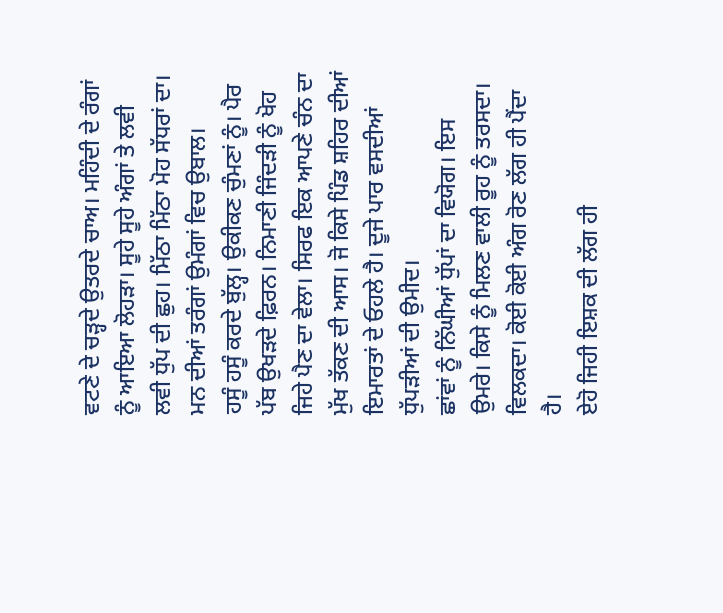ਵਟਣੇ ਦੇ ਚੜ੍ਹਦੇ ਉਤਰਦੇ ਚਾਅ। ਮਹਿੰਦੀ ਦੇ ਰੰਗਾਂ ਨੂੰ ਆਇਆ ਲੋਹੜਾ। ਸੂਹੇ ਸੂਹੇ ਅੰਗਾਂ ਤੇ ਲਵੀ ਲਵੀ ਧੁੱਪ ਦੀ ਛੁਹ। ਮਿੱਠਾ ਮਿੱਠਾ ਮੋਹ ਸੱਧਰਾਂ ਦਾ। ਮਨ ਦੀਆਂ ਤਰੰਗਾਂ ਉਮੰਗਾਂ ਵਿਚ ਉਬਾਲ।
ਹਸੂੰ ਹਸੂੰ ਕਰਦੇ ਬੁੱਲ੍ਹ। ਉਕੀਕਣ ਚੁੰਮਣਾਂ ਨੂੰ। ਪੈਰ ਪੱਬ ਉਖੜਦੇ ਫ਼ਿਰਨ। ਨਿਮਾਣੀ ਜਿੰਦੜੀ ਨੂੰ ਖੋਹ ਜਿਹੇ ਪੈਣ ਦਾ ਵੇਲਾ। ਸਿਰਫ ਇਕ ਆਪਣੇ ਚੰਨ ਦਾ ਮੁੱਖ ਤੱਕਣ ਦੀ ਆਸ। ਜੋ ਕਿਸੇ ਪਿੰਡ ਸ਼ਹਿਰ ਦੀਆਂ ਇਮਾਰਤਾਂ ਦੇ ਓਹਲੇ ਹੈ। ਦੂਜੇ ਪਾਰ ਵਸਦੀਆਂ ਧੁੱਪੜੀਆਂ ਦੀ ਉਮੀਦ।
ਛਾਂਵਾਂ ਨੂੰ ਨਿੱਘੀਆਂ ਧੁੱਪਾਂ ਦਾ ਵਿਯੋਗ। ਇਸ ਉਮਰੇ। ਕਿਸੇ ਨੂੰ ਮਿਲਣ ਵਾਲੀ ਰੂਹ ਨੂੰ ਤਰਸਦਾ। ਵਿਲਕਦਾ। ਕੋਈ ਕੋਈ ਅੰਗ ਰੋਣ ਲੱਗ ਹੀ ਪੈਂਦਾ ਹੈ।
ਏਹੋ ਜਿਹੀ ਇਸ਼ਕ ਦੀ ਲੱਗ ਹੀ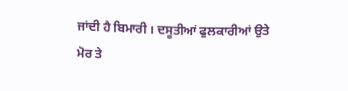ਜਾਂਦੀ ਹੈ ਬਿਮਾਰੀ । ਦਸੂਤੀਆਂ ਫੁਲਕਾਰੀਆਂ ਉਤੇ ਮੋਰ ਤੇ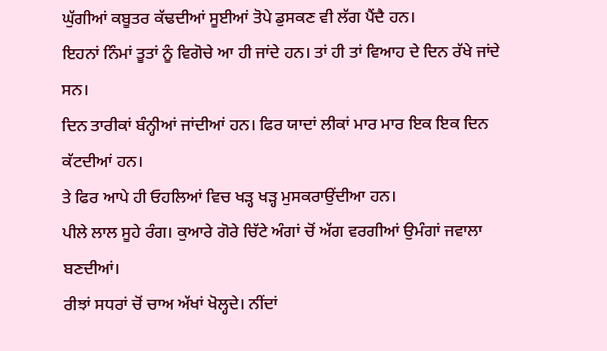ਘੁੱਗੀਆਂ ਕਬੂਤਰ ਕੱਢਦੀਆਂ ਸੂਈਆਂ ਤੋਪੇ ਡੁਸਕਣ ਵੀ ਲੱਗ ਪੈਂਦੈ ਹਨ।
ਇਹਨਾਂ ਨਿੰਮਾਂ ਤੂਤਾਂ ਨੂੰ ਵਿਗੋਚੇ ਆ ਹੀ ਜਾਂਦੇ ਹਨ। ਤਾਂ ਹੀ ਤਾਂ ਵਿਆਹ ਦੇ ਦਿਨ ਰੱਖੇ ਜਾਂਦੇ ਸਨ।
ਦਿਨ ਤਾਰੀਕਾਂ ਬੰਨ੍ਹੀਆਂ ਜਾਂਦੀਆਂ ਹਨ। ਫਿਰ ਯਾਦਾਂ ਲੀਕਾਂ ਮਾਰ ਮਾਰ ਇਕ ਇਕ ਦਿਨ ਕੱਟਦੀਆਂ ਹਨ।
ਤੇ ਫਿਰ ਆਪੇ ਹੀ ਓਹਲਿਆਂ ਵਿਚ ਖੜ੍ਹ ਖੜ੍ਹ ਮੁਸਕਰਾਉਂਦੀਆ ਹਨ।
ਪੀਲੇ ਲਾਲ ਸੂਹੇ ਰੰਗ। ਕੁਆਰੇ ਗੋਰੇ ਚਿੱਟੇ ਅੰਗਾਂ ਚੋਂ ਅੱਗ ਵਰਗੀਆਂ ਉਮੰਗਾਂ ਜਵਾਲਾ ਬਣਦੀਆਂ।
ਰੀਝਾਂ ਸਧਰਾਂ ਚੋਂ ਚਾਅ ਅੱਖਾਂ ਖੋਲ੍ਹਦੇ। ਨੀਂਦਾਂ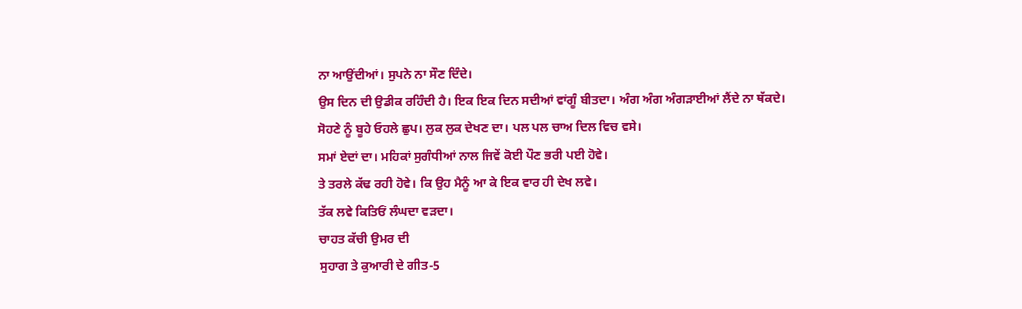ਨਾ ਆਉਂਦੀਆਂ। ਸੁਪਨੇ ਨਾ ਸੌਣ ਦਿੰਦੇ।
ਉਸ ਦਿਨ ਦੀ ਉਡੀਕ ਰਹਿੰਦੀ ਹੈ। ਇਕ ਇਕ ਦਿਨ ਸਦੀਆਂ ਵਾਂਗੂੰ ਬੀਤਦਾ। ਅੰਗ ਅੰਗ ਅੰਗੜਾਈਆਂ ਲੈਂਦੇ ਨਾ ਥੱਕਦੇ।
ਸੋਹਣੇ ਨੂੰ ਬੂਹੇ ਓਹਲੇ ਛੁਪ। ਲੁਕ ਲੁਕ ਦੇਖਣ ਦਾ। ਪਲ ਪਲ ਚਾਅ ਦਿਲ ਵਿਚ ਵਸੇ।
ਸਮਾਂ ਏਦਾਂ ਦਾ। ਮਹਿਕਾਂ ਸੁਗੰਧੀਆਂ ਨਾਲ ਜਿਵੇਂ ਕੋਈ ਪੌਣ ਭਰੀ ਪਈ ਹੋਵੇ।
ਤੇ ਤਰਲੇ ਕੱਢ ਰਹੀ ਹੋਵੇ। ਕਿ ਉਹ ਮੈਨੂੰ ਆ ਕੇ ਇਕ ਵਾਰ ਹੀ ਦੇਖ ਲਵੇ।
ਤੱਕ ਲਵੇ ਕਿਤਿਓਂ ਲੰਘਦਾ ਵੜਦਾ।
ਚਾਹਤ ਕੱਚੀ ਉਮਰ ਦੀ
ਸੁਹਾਗ ਤੇ ਕੁਆਰੀ ਦੇ ਗੀਤ-5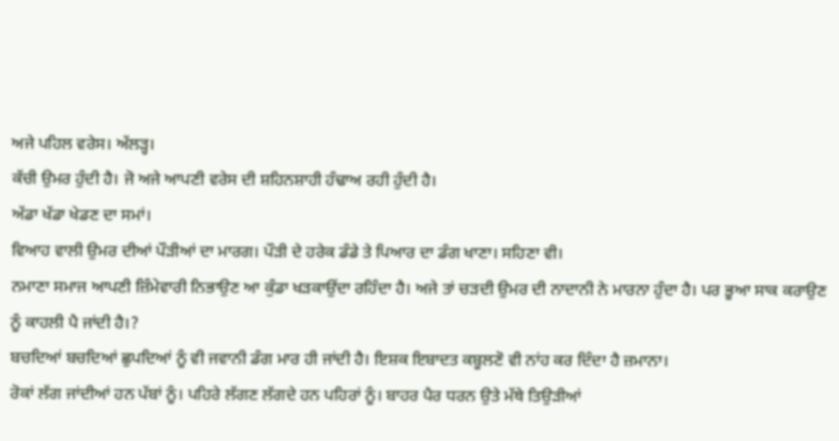ਅਜੇ ਪਹਿਲ ਵਰੇਸ। ਅੱਲੜ੍ਹ।
ਕੱਚੀ ਉਮਰ ਹੁੰਦੀ ਹੈ। ਜੋ ਅਜੇ ਆਪਣੀ ਵਰੇਸ ਦੀ ਸ਼ਹਿਨਸ਼ਾਹੀ ਹੰਢਾਅ ਰਹੀ ਹੁੰਦੀ ਹੈ।
ਅੱਡਾ ਖੱਡਾ ਖੇਡਣ ਦਾ ਸਮਾਂ।
ਵਿਆਹ ਵਾਲੀ ਉਮਰ ਦੀਆਂ ਪੌੜੀਆਂ ਦਾ ਮਾਰਗ। ਪੌੜੀ ਦੇ ਹਰੇਕ ਡੰਡੇ ਤੇ ਪਿਆਰ ਦਾ ਡੰਗ ਖਾਣਾ। ਸਹਿਣਾ ਵੀ।
ਨਮਾਣਾ ਸਮਾਜ ਆਪਣੀ ਜ਼ਿੰਮੇਵਾਰੀ ਨਿਭਾਉਣ ਆ ਕੁੰਡਾ ਖੜਕਾਉਂਦਾ ਰਹਿੰਦਾ ਹੈ। ਅਜੇ ਤਾਂ ਚੜਦੀ ਉਮਰ ਦੀ ਨਾਦਾਨੀ ਨੇ ਮਾਰਨਾ ਹੁੰਦਾ ਹੈ। ਪਰ ਭੂਆ ਸਾਕ ਕਰਾਉਣ ਨੂੰ ਕਾਹਲੀ ਪੈ ਜਾਂਦੀ ਹੈ।?
ਬਚਦਿਆਂ ਬਚਦਿਆਂ ਛੁਪਦਿਆਂ ਨੂੰ ਵੀ ਜਵਾਨੀ ਡੰਗ ਮਾਰ ਹੀ ਜਾਂਦੀ ਹੈ। ਇਸ਼ਕ ਇਬਾਦਤ ਕਬੂਲਣੋ ਵੀ ਨਾਂਹ ਕਰ ਦਿੰਦਾ ਹੈ ਜ਼ਮਾਨਾ।
ਰੋਕਾਂ ਲੱਗ ਜਾਂਦੀਆਂ ਹਨ ਪੱਬਾਂ ਨੂੰ। ਪਹਿਰੇ ਲੱਗਣ ਲੱਗਦੇ ਹਨ ਪਹਿਰਾਂ ਨੂੰ। ਬਾਹਰ ਪੈਰ ਧਰਨ ਉਤੇ ਮੱਥੇ ਤਿਉੜੀਆਂ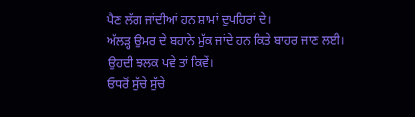ਪੈਣ ਲੱਗ ਜਾਂਦੀਆਂ ਹਨ ਸ਼ਾਮਾਂ ਦੁਪਹਿਰਾਂ ਦੇ।
ਅੱਲੜ੍ਹ ਉਮਰ ਦੇ ਬਹਾਨੇ ਮੁੱਕ ਜਾਂਦੇ ਹਨ ਕਿਤੇ ਬਾਹਰ ਜਾਣ ਲਈ।
ਉਹਦੀ ਝਲਕ ਪਵੇ ਤਾਂ ਕਿਵੇਂ।
ਓਧਰੋਂ ਸੁੱਚੇ ਸੁੱਚੇ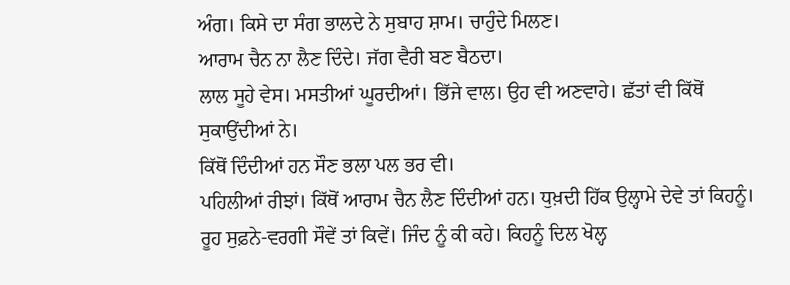ਅੰਗ। ਕਿਸੇ ਦਾ ਸੰਗ ਭਾਲਦੇ ਨੇ ਸੁਬਾਹ ਸ਼ਾਮ। ਚਾਹੁੰਦੇ ਮਿਲਣ।
ਆਰਾਮ ਚੈਨ ਨਾ ਲੈਣ ਦਿੰਦੇ। ਜੱਗ ਵੈਰੀ ਬਣ ਬੈਠਦਾ।
ਲਾਲ ਸੂਹੇ ਵੇਸ। ਮਸਤੀਆਂ ਘੂਰਦੀਆਂ। ਭਿੱਜੇ ਵਾਲ। ਉਹ ਵੀ ਅਣਵਾਹੇ। ਛੱਤਾਂ ਵੀ ਕਿੱਥੋਂ
ਸੁਕਾਉਂਦੀਆਂ ਨੇ।
ਕਿੱਥੋਂ ਦਿੰਦੀਆਂ ਹਨ ਸੌਣ ਭਲਾ ਪਲ ਭਰ ਵੀ।
ਪਹਿਲੀਆਂ ਰੀਝਾਂ। ਕਿੱਥੋਂ ਆਰਾਮ ਚੈਨ ਲੈਣ ਦਿੰਦੀਆਂ ਹਨ। ਧੁਖ਼ਦੀ ਹਿੱਕ ਉਲ੍ਹਾਮੇ ਦੇਵੇ ਤਾਂ ਕਿਹਨੂੰ।
ਰੂਹ ਸੁਫ਼ਨੇ-ਵਰਗੀ ਸੌਵੇਂ ਤਾਂ ਕਿਵੇਂ। ਜਿੰਦ ਨੂੰ ਕੀ ਕਹੇ। ਕਿਹਨੂੰ ਦਿਲ ਖੋਲ੍ਹ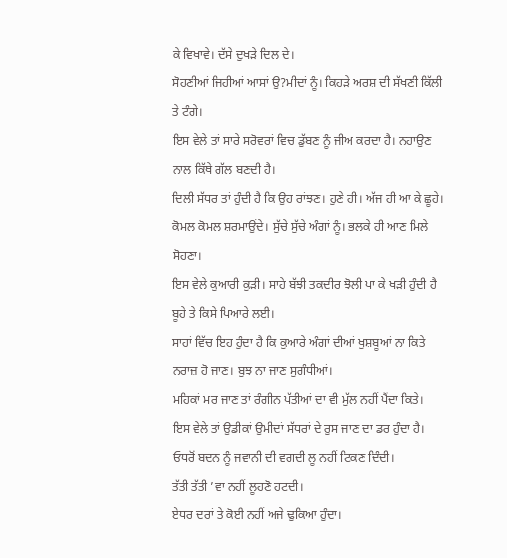ਕੇ ਵਿਖਾਵੇ। ਦੱਸੇ ਦੁਖੜੇ ਦਿਲ ਦੇ।
ਸੋਹਣੀਆਂ ਜਿਹੀਆਂ ਆਸਾਂ ਉ?ਮੀਦਾਂ ਨੂੰ। ਕਿਹੜੇ ਅਰਸ਼ ਦੀ ਸੱਖਣੀ ਕਿੱਲੀ ਤੇ ਟੰਗੇ।
ਇਸ ਵੇਲੇ ਤਾਂ ਸਾਰੇ ਸਰੋਵਰਾਂ ਵਿਚ ਡੁੱਬਣ ਨੂੰ ਜੀਅ ਕਰਦਾ ਹੈ। ਨਹਾਉਣ ਨਾਲ ਕਿੱਥੇ ਗੱਲ ਬਣਦੀ ਹੈ।
ਦਿਲੀ ਸੱਧਰ ਤਾਂ ਹੁੰਦੀ ਹੈ ਕਿ ਉਹ ਰਾਂਝਣ। ਹੁਣੇ ਹੀ। ਅੱਜ ਹੀ ਆ ਕੇ ਛੂਹੇ। ਕੋਮਲ ਕੋਮਲ ਸ਼ਰਮਾਉਂਦੇ। ਸੁੱਚੇ ਸੁੱਚੇ ਅੰਗਾਂ ਨੂੰ। ਭਲਕੇ ਹੀ ਆਣ ਮਿਲੇ ਸੋਹਣਾ।
ਇਸ ਵੇਲੇ ਕੁਆਰੀ ਕੁੜੀ। ਸਾਹੇ ਬੱਝੀ ਤਕਦੀਰ ਝੋਲੀ ਪਾ ਕੇ ਖੜੀ ਹੁੰਦੀ ਹੈ ਬੂਹੇ ਤੇ ਕਿਸੇ ਪਿਆਰੇ ਲਈ।
ਸਾਹਾਂ ਵਿੱਚ ਇਹ ਹੁੰਦਾ ਹੈ ਕਿ ਕੁਆਰੇ ਅੰਗਾਂ ਦੀਆਂ ਖੁਸ਼ਬੂਆਂ ਨਾ ਕਿਤੇ ਨਰਾਜ਼ ਹੋ ਜਾਣ। ਬੁਝ ਨਾ ਜਾਣ ਸੁਗੰਧੀਆਂ।
ਮਹਿਕਾਂ ਮਰ ਜਾਣ ਤਾਂ ਰੰਗੀਨ ਪੱਤੀਆਂ ਦਾ ਵੀ ਮੁੱਲ ਨਹੀਂ ਪੈਂਦਾ ਕਿਤੇ।
ਇਸ ਵੇਲੇ ਤਾਂ ਉਡੀਕਾਂ ਉਮੀਦਾਂ ਸੱਧਰਾਂ ਦੇ ਰੁਸ ਜਾਣ ਦਾ ਡਰ ਹੁੰਦਾ ਹੈ।
ਓਧਰੋਂ ਬਦਨ ਨੂੰ ਜਵਾਨੀ ਦੀ ਵਗਦੀ ਲੂ ਨਹੀਂ ਟਿਕਣ ਦਿੰਦੀ।
ਤੱਤੀ ਤੱਤੀ ’ਵਾ ਨਹੀਂ ਲੂਹਣੋ ਹਟਦੀ।
ਏਧਰ ਦਰਾਂ ਤੇ ਕੋਈ ਨਹੀਂ ਅਜੇ ਢੁਕਿਆ ਹੁੰਦਾ।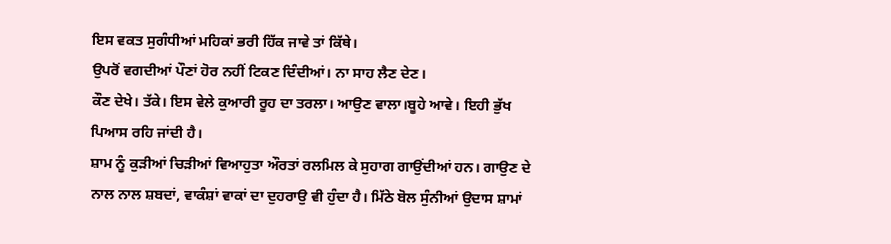ਇਸ ਵਕਤ ਸੁਗੰਧੀਆਂ ਮਹਿਕਾਂ ਭਰੀ ਹਿੱਕ ਜਾਵੇ ਤਾਂ ਕਿੱਥੇ।
ਉਪਰੋਂ ਵਗਦੀਆਂ ਪੌਣਾਂ ਹੋਰ ਨਹੀਂ ਟਿਕਣ ਦਿੰਦੀਆਂ। ਨਾ ਸਾਹ ਲੈਣ ਦੇਣ।
ਕੌਣ ਦੇਖੇ। ਤੱਕੇ। ਇਸ ਵੇਲੇ ਕੁਆਰੀ ਰੂਹ ਦਾ ਤਰਲਾ। ਆਉਣ ਵਾਲਾ।ਬੂਹੇ ਆਵੇ। ਇਹੀ ਭੁੱਖ ਪਿਆਸ ਰਹਿ ਜਾਂਦੀ ਹੈ।
ਸ਼ਾਮ ਨੂੰ ਕੁੜੀਆਂ ਚਿੜੀਆਂ ਵਿਆਹੁਤਾ ਔਰਤਾਂ ਰਲਮਿਲ ਕੇ ਸੁਹਾਗ ਗਾਉਂਦੀਆਂ ਹਨ। ਗਾਉਣ ਦੇ ਨਾਲ ਨਾਲ ਸ਼ਬਦਾਂ, ਵਾਕੰਸ਼ਾਂ ਵਾਕਾਂ ਦਾ ਦੁਹਰਾਉ ਵੀ ਹੁੰਦਾ ਹੈ। ਮਿੱਠੇ ਬੋਲ ਸੁੰਨੀਆਂ ਉਦਾਸ ਸ਼ਾਮਾਂ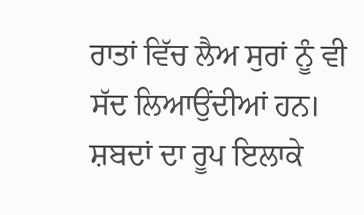ਰਾਤਾਂ ਵਿੱਚ ਲੈਅ ਸੁਰਾਂ ਨੂੰ ਵੀ ਸੱਦ ਲਿਆਉਂਦੀਆਂ ਹਨ।
ਸ਼ਬਦਾਂ ਦਾ ਰੂਪ ਇਲਾਕੇ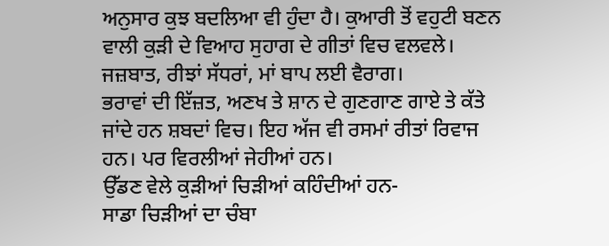ਅਨੁਸਾਰ ਕੁਝ ਬਦਲਿਆ ਵੀ ਹੁੰਦਾ ਹੈ। ਕੁਆਰੀ ਤੋਂ ਵਹੁਟੀ ਬਣਨ ਵਾਲੀ ਕੁੜੀ ਦੇ ਵਿਆਹ ਸੁਹਾਗ ਦੇ ਗੀਤਾਂ ਵਿਚ ਵਲਵਲੇ। ਜਜ਼ਬਾਤ, ਰੀਝਾਂ ਸੱਧਰਾਂ, ਮਾਂ ਬਾਪ ਲਈ ਵੈਰਾਗ।
ਭਰਾਵਾਂ ਦੀ ਇੱਜ਼ਤ, ਅਣਖ ਤੇ ਸ਼ਾਨ ਦੇ ਗੁਣਗਾਣ ਗਾਏ ਤੇ ਕੱਤੇ ਜਾਂਦੇ ਹਨ ਸ਼ਬਦਾਂ ਵਿਚ। ਇਹ ਅੱਜ ਵੀ ਰਸਮਾਂ ਰੀਤਾਂ ਰਿਵਾਜ ਹਨ। ਪਰ ਵਿਰਲੀਆਂ ਜੇਹੀਆਂ ਹਨ।
ਉੱਡਣ ਵੇਲੇ ਕੁੜੀਆਂ ਚਿੜੀਆਂ ਕਹਿੰਦੀਆਂ ਹਨ-
ਸਾਡਾ ਚਿੜੀਆਂ ਦਾ ਚੰਬਾ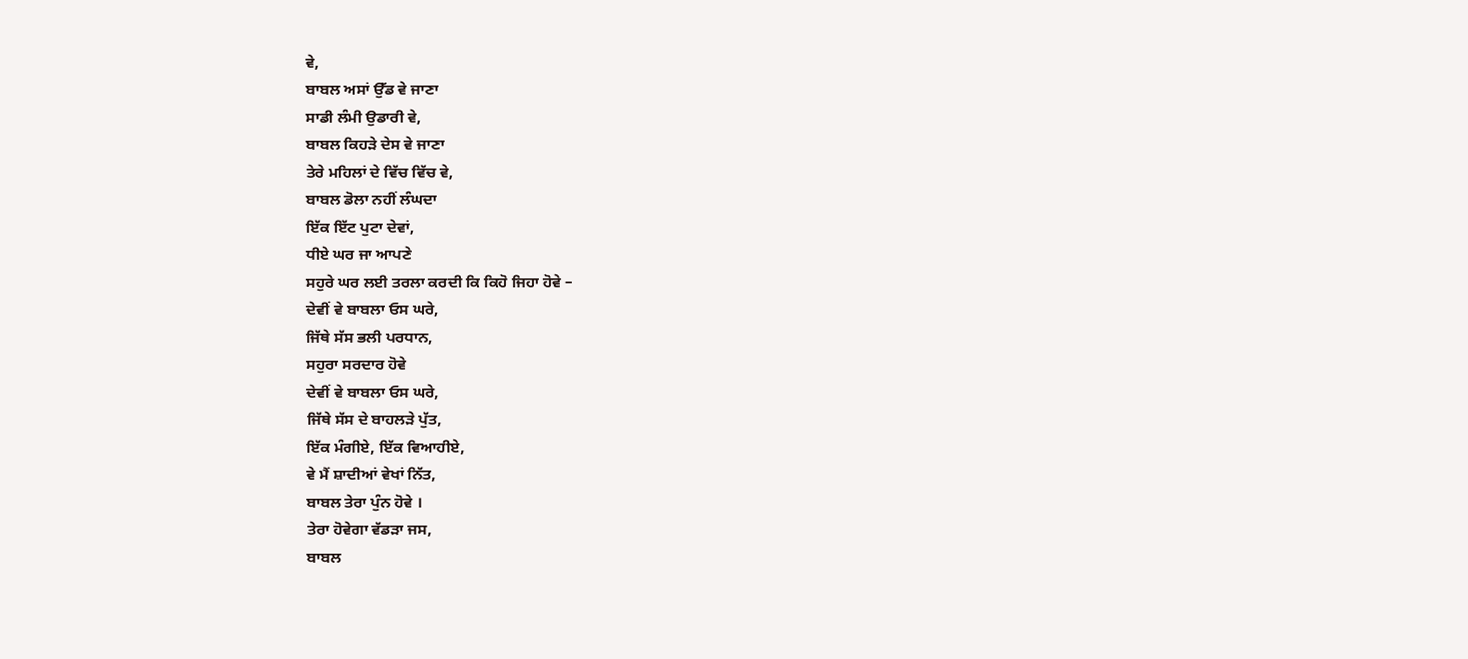ਵੇ,
ਬਾਬਲ ਅਸਾਂ ਉੱਡ ਵੇ ਜਾਣਾ
ਸਾਡੀ ਲੰਮੀ ਉਡਾਰੀ ਵੇ,
ਬਾਬਲ ਕਿਹੜੇ ਦੇਸ ਵੇ ਜਾਣਾ
ਤੇਰੇ ਮਹਿਲਾਂ ਦੇ ਵਿੱਚ ਵਿੱਚ ਵੇ,
ਬਾਬਲ ਡੋਲਾ ਨਹੀਂ ਲੰਘਦਾ
ਇੱਕ ਇੱਟ ਪੁਟਾ ਦੇਵਾਂ,
ਧੀਏ ਘਰ ਜਾ ਆਪਣੇ
ਸਹੁਰੇ ਘਰ ਲਈ ਤਰਲਾ ਕਰਦੀ ਕਿ ਕਿਹੋ ਜਿਹਾ ਹੋਵੇ –
ਦੇਵੀਂ ਵੇ ਬਾਬਲਾ ਓਸ ਘਰੇ,
ਜਿੱਥੇ ਸੱਸ ਭਲੀ ਪਰਧਾਨ,
ਸਹੁਰਾ ਸਰਦਾਰ ਹੋਵੇ
ਦੇਵੀਂ ਵੇ ਬਾਬਲਾ ਓਸ ਘਰੇ,
ਜਿੱਥੇ ਸੱਸ ਦੇ ਬਾਹਲੜੇ ਪੁੱਤ,
ਇੱਕ ਮੰਗੀਏ, ਇੱਕ ਵਿਆਹੀਏ,
ਵੇ ਮੈਂ ਸ਼ਾਦੀਆਂ ਵੇਖਾਂ ਨਿੱਤ,
ਬਾਬਲ ਤੇਰਾ ਪੁੰਨ ਹੋਵੇ ।
ਤੇਰਾ ਹੋਵੇਗਾ ਵੱਡੜਾ ਜਸ,
ਬਾਬਲ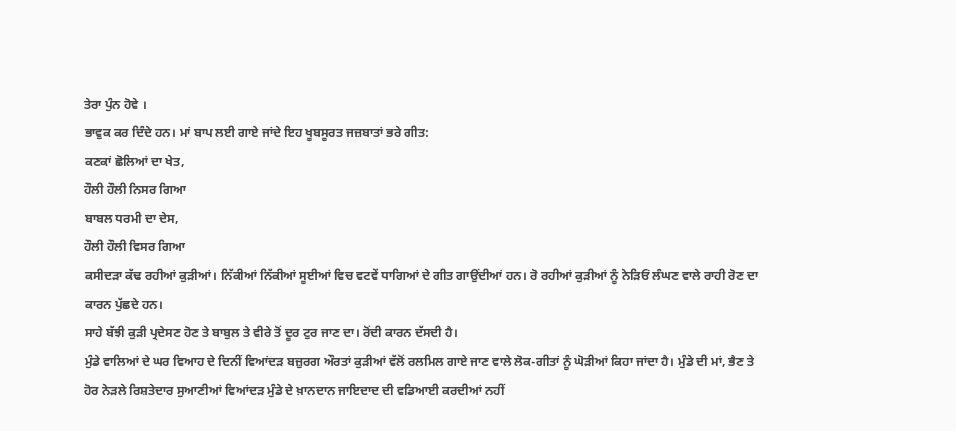ਤੇਰਾ ਪੁੰਨ ਹੋਵੇ ।
ਭਾਵੁਕ ਕਰ ਦਿੰਦੇ ਹਨ। ਮਾਂ ਬਾਪ ਲਈ ਗਾਏ ਜਾਂਦੇ ਇਹ ਖੂਬਸੂਰਤ ਜਜ਼ਬਾਤਾਂ ਭਰੇ ਗੀਤ:
ਕਣਕਾਂ ਛੋਲਿਆਂ ਦਾ ਖੇਤ,
ਹੌਲੀ ਹੌਲੀ ਨਿਸਰ ਗਿਆ
ਬਾਬਲ ਧਰਮੀ ਦਾ ਦੇਸ,
ਹੌਲੀ ਹੌਲੀ ਵਿਸਰ ਗਿਆ
ਕਸੀਦੜਾ ਕੱਢ ਰਹੀਆਂ ਕੁੜੀਆਂ। ਨਿੱਕੀਆਂ ਨਿੱਕੀਆਂ ਸੂਈਆਂ ਵਿਚ ਵਟਵੇਂ ਧਾਗਿਆਂ ਦੇ ਗੀਤ ਗਾਉਂਦੀਆਂ ਹਨ। ਰੋ ਰਹੀਆਂ ਕੁੜੀਆਂ ਨੂੰ ਨੇੜਿਓਂ ਲੰਘਣ ਵਾਲੇ ਰਾਹੀ ਰੋਣ ਦਾ ਕਾਰਨ ਪੁੱਛਦੇ ਹਨ।
ਸਾਹੇ ਬੱਝੀ ਕੁੜੀ ਪ੍ਰਦੇਸਣ ਹੋਣ ਤੇ ਬਾਬੁਲ ਤੇ ਵੀਰੇ ਤੋਂ ਦੂਰ ਟੁਰ ਜਾਣ ਦਾ। ਰੋਂਦੀ ਕਾਰਨ ਦੱਸਦੀ ਹੈ।
ਮੁੰਡੇ ਵਾਲਿਆਂ ਦੇ ਘਰ ਵਿਆਹ ਦੇ ਦਿਨੀਂ ਵਿਆਂਦੜ ਬਜ਼ੁਰਗ ਔਰਤਾਂ ਕੁੜੀਆਂ ਵੱਲੋਂ ਰਲਮਿਲ ਗਾਏ ਜਾਣ ਵਾਲੇ ਲੋਕ-ਗੀਤਾਂ ਨੂੰ ਘੋੜੀਆਂ ਕਿਹਾ ਜਾਂਦਾ ਹੈ। ਮੁੰਡੇ ਦੀ ਮਾਂ, ਭੈਣ ਤੇ ਹੋਰ ਨੇੜਲੇ ਰਿਸ਼ਤੇਦਾਰ ਸੁਆਣੀਆਂ ਵਿਆਂਦੜ ਮੁੰਡੇ ਦੇ ਖ਼ਾਨਦਾਨ ਜਾਇਦਾਦ ਦੀ ਵਡਿਆਈ ਕਰਦੀਆਂ ਨਹੀਂ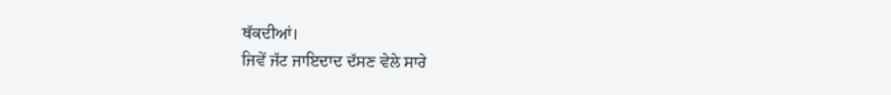ਥੱਕਦੀਆਂ।
ਜਿਵੇਂ ਜੱਟ ਜਾਇਦਾਦ ਦੱਸਣ ਵੇਲੇ ਸਾਰੇ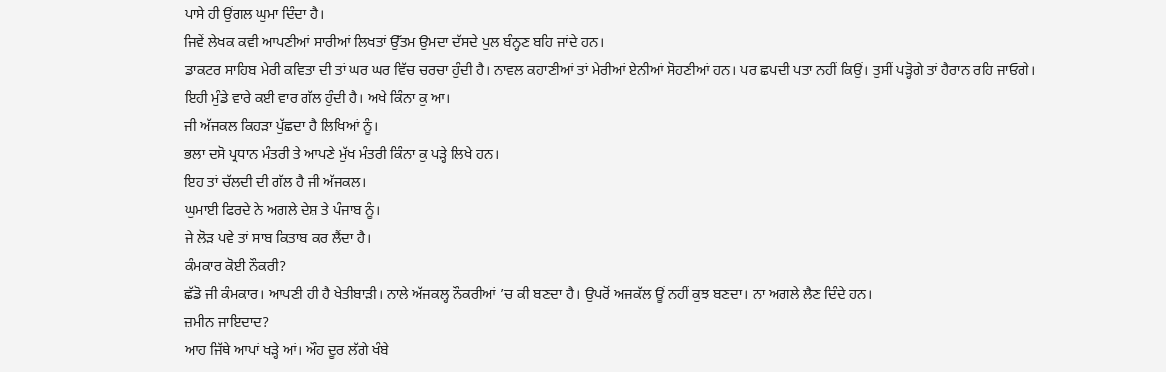ਪਾਸੇ ਹੀ ਉਂਗਲ ਘੁਮਾ ਦਿੰਦਾ ਹੈ।
ਜਿਵੇਂ ਲੇਖਕ ਕਵੀ ਆਪਣੀਆਂ ਸਾਰੀਆਂ ਲਿਖਤਾਂ ਉੱਤਮ ਉਮਦਾ ਦੱਸਦੇ ਪੁਲ ਬੰਨ੍ਹਣ ਬਹਿ ਜਾਂਦੇ ਹਨ।
ਡਾਕਟਰ ਸਾਹਿਬ ਮੇਰੀ ਕਵਿਤਾ ਦੀ ਤਾਂ ਘਰ ਘਰ ਵਿੱਚ ਚਰਚਾ ਹੁੰਦੀ ਹੈ। ਨਾਵਲ ਕਹਾਣੀਆਂ ਤਾਂ ਮੇਰੀਆਂ ਏਨੀਆਂ ਸੋਹਣੀਆਂ ਹਨ। ਪਰ ਛਪਦੀ ਪਤਾ ਨਹੀਂ ਕਿਉਂ। ਤੁਸੀਂ ਪੜ੍ਹੋਗੇ ਤਾਂ ਹੈਰਾਨ ਰਹਿ ਜਾਓਗੇ।
ਇਹੀ ਮੁੰਡੇ ਵਾਰੇ ਕਈ ਵਾਰ ਗੱਲ ਹੁੰਦੀ ਹੈ। ਅਖੇ ਕਿੰਨਾ ਕੁ ਆ।
ਜੀ ਅੱਜਕਲ ਕਿਹੜਾ ਪੁੱਛਦਾ ਹੈ ਲਿਖਿਆਂ ਨੂੰ।
ਭਲਾ ਦਸੋ ਪ੍ਰਧਾਨ ਮੰਤਰੀ ਤੇ ਆਪਣੇ ਮੁੱਖ ਮੰਤਰੀ ਕਿੰਨਾ ਕੁ ਪੜ੍ਹੇ ਲਿਖੇ ਹਨ।
ਇਹ ਤਾਂ ਚੱਲਦੀ ਦੀ ਗੱਲ ਹੈ ਜੀ ਅੱਜਕਲ।
ਘੁਮਾਈ ਫਿਰਦੇ ਨੇ ਅਗਲੇ ਦੇਸ਼ ਤੇ ਪੰਜਾਬ ਨੂੰ।
ਜੇ ਲੋੜ ਪਵੇ ਤਾਂ ਸਾਬ ਕਿਤਾਬ ਕਰ ਲੈਂਦਾ ਹੈ।
ਕੰਮਕਾਰ ਕੋਈ ਨੌਕਰੀ?
ਛੱਡੋ ਜੀ ਕੰਮਕਾਰ। ਆਪਣੀ ਹੀ ਹੈ ਖੇਤੀਬਾੜੀ। ਨਾਲੇ ਅੱਜਕਲ੍ਹ ਨੌਕਰੀਆਂ ’ਚ ਕੀ ਬਣਦਾ ਹੈ। ਉਪਰੋਂ ਅਜਕੱਲ ਊਂ ਨਹੀਂ ਕੁਝ ਬਣਦਾ। ਨਾ ਅਗਲੇ ਲੈਣ ਦਿੰਦੇ ਹਨ।
ਜ਼ਮੀਨ ਜਾਇਦਾਦ?
ਆਹ ਜਿੱਥੇ ਆਪਾਂ ਖੜ੍ਹੇ ਆਂ। ਔਹ ਦੂਰ ਲੱਗੇ ਖੰਬੇ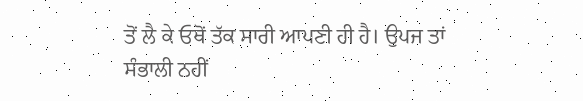ਤੋਂ ਲੈ ਕੇ ਓਥੋਂ ਤੱਕ ਸਾਰੀ ਆਪਣੀ ਹੀ ਹੈ। ਉਪਜ ਤਾਂ ਸੰਭਾਲੀ ਨਹੀਂ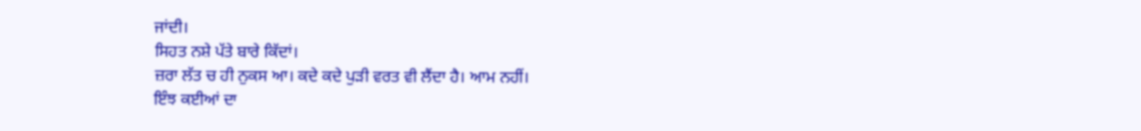ਜਾਂਦੀ।
ਸਿਹਤ ਨਸ਼ੇ ਪੱਤੇ ਬਾਰੇ ਕਿੱਦਾਂ।
ਜ਼ਰਾ ਲੱਤ ਚ ਹੀ ਨੁਕਸ ਆ। ਕਦੇ ਕਦੇ ਪੁੜੀ ਵਰਤ ਵੀ ਲੈਂਦਾ ਹੈ। ਆਮ ਨਹੀਂ।
ਇੰਝ ਕਈਆਂ ਦਾ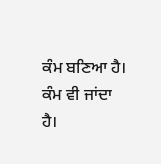ਕੰਮ ਬਣਿਆ ਹੈ। ਕੰਮ ਵੀ ਜਾਂਦਾ ਹੈ।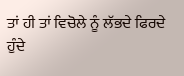ਤਾਂ ਹੀ ਤਾਂ ਵਿਚੋਲੇ ਨੂੰ ਲੱਭਦੇ ਫਿਰਦੇ ਹੁੰਦੇ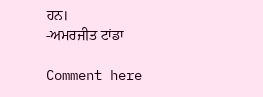ਹਨ।
-ਅਮਰਜੀਤ ਟਾਂਡਾ

Comment here